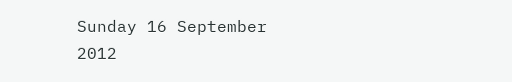Sunday 16 September 2012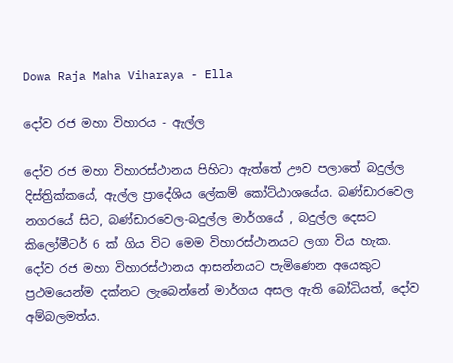Dowa Raja Maha Viharaya - Ella

දෝව රජ මහා විහාරය - ඇල්ල

දෝව රජ මහා විහාරස්ථානය පිහිටා ඇත්තේ ඌව පලාතේ බදුල්ල දිස්ත්‍රික්කයේ, ඇල්ල ප්‍රාදේශිය ලේකම් කෝට්ඨාශයේය. බණ්ඩාරවෙල නගරයේ සිට, බණ්ඩාරවෙල-බදුල්ල මාර්ගයේ , බදුල්ල දෙසට කිලෝමීටර් 6 ක් ගිය විට මෙම විහාරස්ථානයට ලගා විය හැක.
දෝව රජ මහා විහාරස්ථානය ආසන්න‍යට පැමිණෙන අයෙකුට ප්‍රථමයෙන්ම දක්නට ලැබෙන්නේ මාර්ගය අසල ඇති බෝධියත්, දෝව අම්බලමත්ය.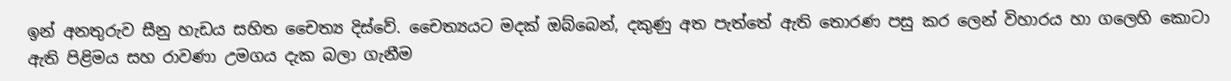ඉන් අනතුරුව සීනු හැඩය සහිත චෛත්‍ය දිස්වේ. චෛත්‍යයට මදක් ඔබ්බෙන්, දකුණු අත පැත්තේ ඇති තොරණ පසු කර ලෙන් විහාරය හා ගලෙහි කොටා ඇති පිළිමය සහ රාවණා උමගය දැක බලා ගැනීම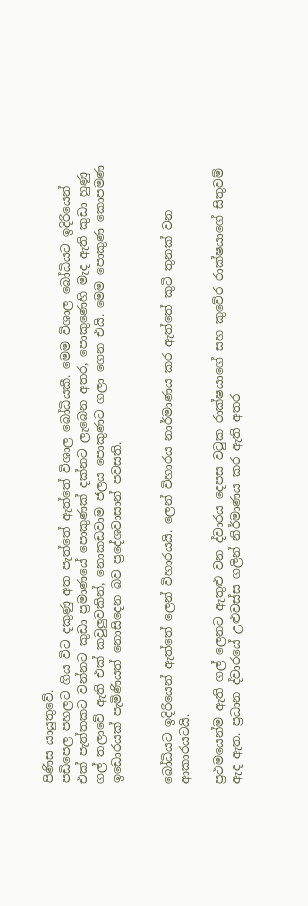පිණිස යායුතුවේ.
පඩිපෙල පහලට ගිය විට දකුණු අත පැත්තේ ඇත්තේ විශාල බෝධියකී. මෙම විශාල බෝධියට ඉදිරියෙන් එක් පැත්තකට වන්නට කුඩා ප්‍රමාණයේ පොකුණක් දක්නට ලැබෙන අතර, පොකුණෙහි මැද ඇති කුඩා හුණු ගල් තලාවේ ඇති එක් කවුලුවකින්, නොකඩවාම ජලය පොකුණට ගලා ගෙන එයි. මෙම පොකුණ කොපමණ ඉඩොරයක් පැමිණියත් නොසිදෙන බව ප්‍රදේශවාසාන් පවසති.


බෝධියට ඉදිරියෙන් ඇත්තේ ලෙන් විහාරයයි. ලෙන් විහාරය නාර්මාණය කර ඇත්තේ කුටි තුනක් වන ආකාරයටයි.

ප්‍රථමයෙන්ම ඇති ගල් ලෙනට ඇතුළු වන ද්වාරය දෙපස වටුක රාක්ෂයාගේ සහ කුවේර රාක්ෂයාගේ සිතුවම් ඇද ඇත. ප්‍රධාන ද්වාරයේ උළුවස්ස ගලින් නිර්මාණය කර ඇති අතර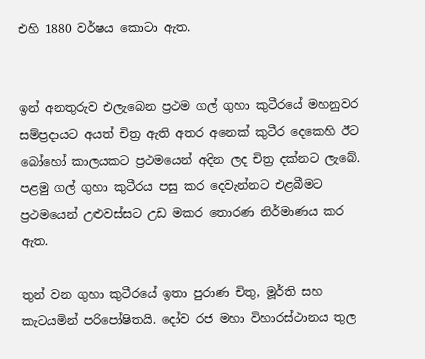එහි 1880 වර්ෂය කොටා ඇත.


ඉන් අනතුරුව එලැබෙන ප්‍රථම ගල් ගුහා කුටීරයේ මහනුවර සම්ප්‍රදායට අයත් චිත්‍ර ඇති අතර අනෙක් කුටීර දෙකෙහි ඊට බෝහෝ කාලයකට ප්‍රථමයෙන් අදින ලද චිත්‍ර දක්නට ලැබේ.
පළමු ගල් ගුහා කුටීර‍ය පසු කර දෙවැන්නට එළබීමට ප්‍රථමයෙන් උළුවස්සට උඩ මකර තොරණ නිර්මාණය කර ඇත.

තුන් වන ගුහා කුටීරයේ ඉතා පුරාණ චිතු, මූර්ති සහ කැටයමින් පරිපෝෂිතයි. දෝව රජ මහා විහාරස්ථාන‍ය තුල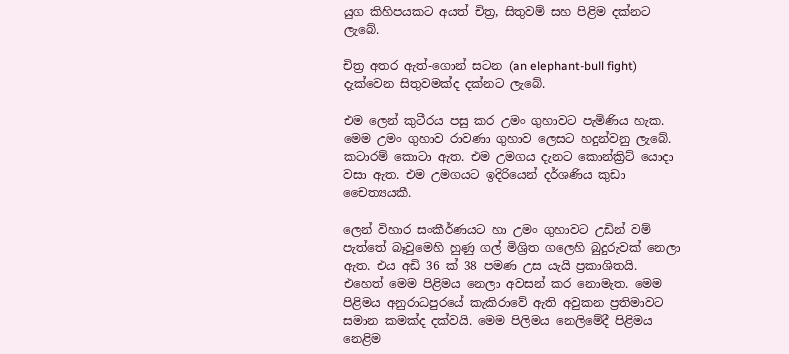යුග කිහිපයකට අයත් චිත්‍ර, සිතුවම් සහ පිළිම දක්නට ලැබේ.

චිත්‍ර අතර ඇත්-ගොන් සටන (an elephant-bull fight) දැක්වෙන සිතුවමක්ද දක්නට ලැබේ.

එම ලෙන් කුටීරය පසු කර උමං ගුහාවට පැමිණිය හැක. මෙම උමං ගුහාව රාවණා ගුහාව ලෙසට හදුන්වනු ලැබේ. කටාරම් කොටා ඇත. එම උමගය දැනට කොන්ක්‍රිට් යොදා වසා ඇත. එම උමගයට ඉදිරියෙන් දර්ශණිය කුඩා චෛත්‍යයකී.

ලෙන් විහාර සංකීර්ණයට හා උමං ගුහාවට උඩින් වම් පැත්තේ බෑවුමෙහි හුණු ගල් මිශ්‍රිත ගලෙහි බුදුරුවක් නෙලා ඇත. එය අඩි 36 ක් 38 පමණ උස යැයි ප්‍රකාශිතයි. එහෙත් මෙම පිළිමය නෙලා අවසන් කර නොමැත. මෙම පිළිමය අනුරාධපුරයේ කැකිරාවේ ඇති අවුකන ප්‍රතිමාවට සමාන කමක්ද දක්වයි. මෙම පිලිමය නෙලිමේදී පිළිමය නෙළිම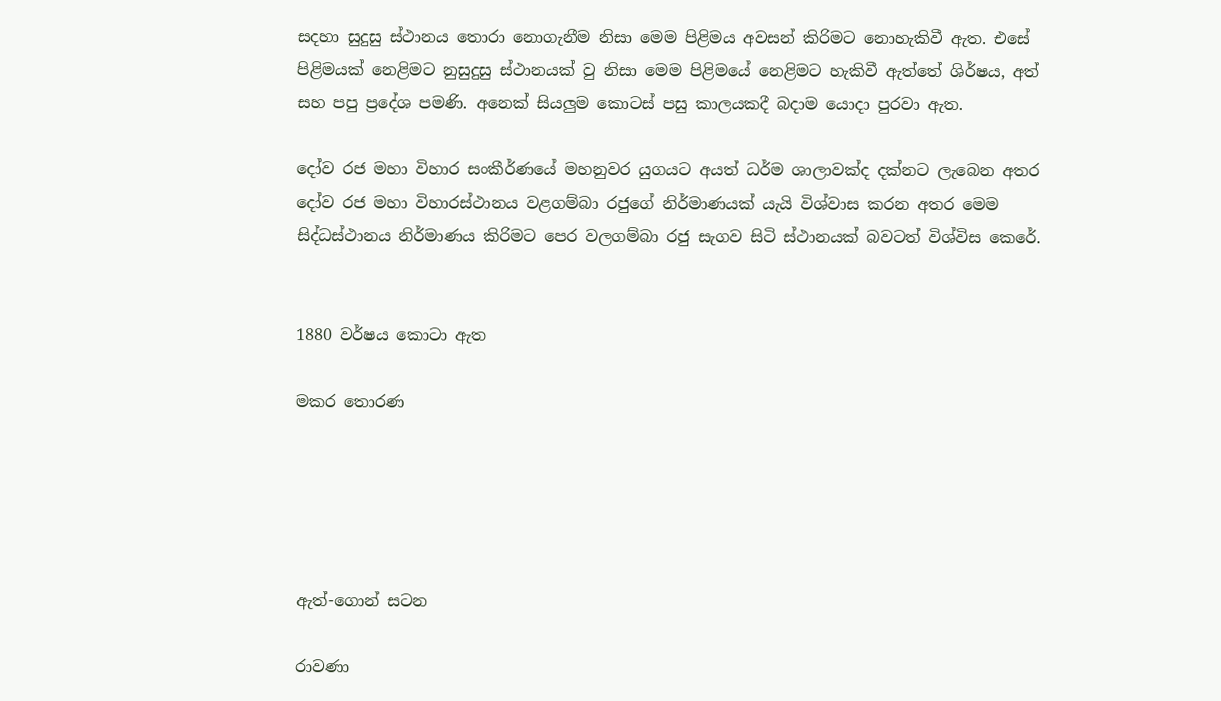සදහා සුදුසු ස්ථානය තොරා නොගැනීම නිසා මෙම පිළිමය අවසන් කිරිමට නොහැකිවී ඇත. එසේ පිළිමයක් නෙළිමට නුසුදුසු ස්ථානයක් වු නිසා මෙම පිළිමයේ නෙළිමට හැකිවී ඇත්තේ ශිර්ෂය, අත් සහ පපු ප්‍රදේශ පමණි. අනෙක් සියලුම කොටස් පසු කාලයකදී බදාම යොදා පුරවා ඇත.

දෝව රජ මහා විහාර සංකීර්ණයේ මහනුවර යුගයට අයත් ධර්ම ශාලාවක්ද දක්නට ලැබෙන අතර දෝව රජ මහා විහාරස්ථානය වළගම්බා රජුගේ නිර්මාණයක් යැයි විශ්වාස කරන අතර මෙම සිද්ධස්ථානය නිර්මාණය කිරිමට පෙර වලගම්බා රජු සැගව සිටි ස්ථානයක් බවටත් විශ්විස කෙරේ.


1880 වර්ෂය කොටා ඇත

මකර තොරණ





ඇත්-ගොන් සටන

රාවණා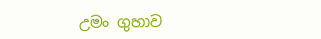උමං ගුහාව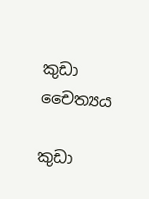කුඩා චෛත්‍යය

කුඩා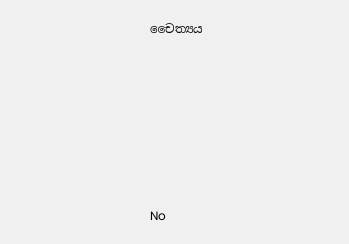චෛත්‍යය











No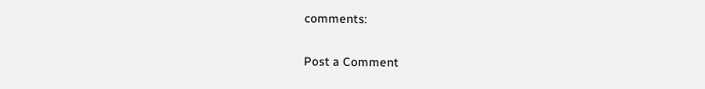comments:

Post a Comment